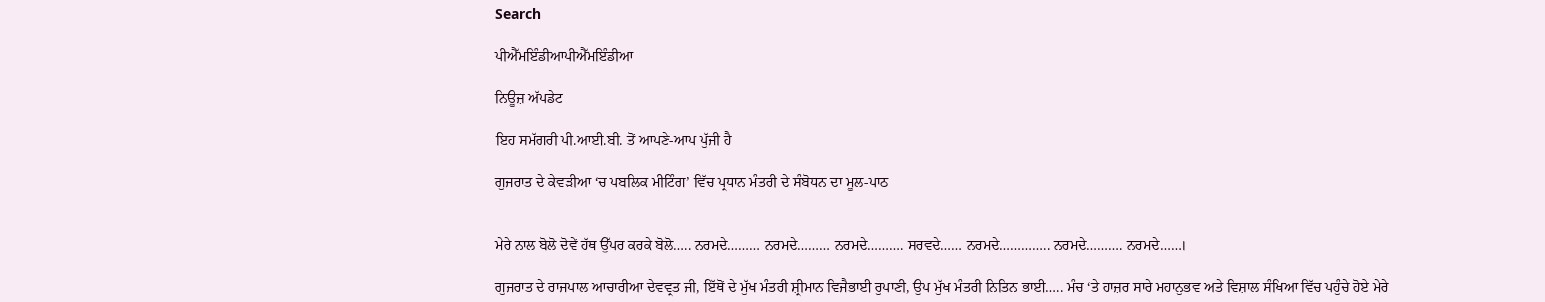Search

ਪੀਐੱਮਇੰਡੀਆਪੀਐੱਮਇੰਡੀਆ

ਨਿਊਜ਼ ਅੱਪਡੇਟ

ਇਹ ਸਮੱਗਰੀ ਪੀ.ਆਈ.ਬੀ. ਤੋਂ ਆਪਣੇ-ਆਪ ਪੁੱਜੀ ਹੈ

ਗੁਜਰਾਤ ਦੇ ਕੇਵੜੀਆ ‘ਚ ਪਬਲਿਕ ਮੀਟਿੰਗ’ ਵਿੱਚ ਪ੍ਰਧਾਨ ਮੰਤਰੀ ਦੇ ਸੰਬੋਧਨ ਦਾ ਮੂਲ-ਪਾਠ


ਮੇਰੇ ਨਾਲ ਬੋਲੋ ਦੋਵੇਂ ਹੱਥ ਉੱਪਰ ਕਰਕੇ ਬੋਲੋ….. ਨਰਮਦੇ……… ਨਰਮਦੇ……… ਨਰਮਦੇ………. ਸਰਵਦੇ…… ਨਰਮਦੇ………….. ਨਰਮਦੇ………. ਨਰਮਦੇ……।

ਗੁਜਰਾਤ ਦੇ ਰਾਜਪਾਲ ਆਚਾਰੀਆ ਦੇਵਵ੍ਰਤ ਜੀ, ਇੱਥੋਂ ਦੇ ਮੁੱਖ ਮੰਤਰੀ ਸ਼੍ਰੀਮਾਨ ਵਿਜੈਭਾਈ ਰੁਪਾਣੀ, ਉਪ ਮੁੱਖ ਮੰਤਰੀ ਨਿਤਿਨ ਭਾਈ….. ਮੰਚ ‘ਤੇ ਹਾਜ਼ਰ ਸਾਰੇ ਮਹਾਨੁਭਵ ਅਤੇ ਵਿਸ਼ਾਲ ਸੰਖਿਆ ਵਿੱਚ ਪਹੁੰਚੇ ਹੋਏ ਮੇਰੇ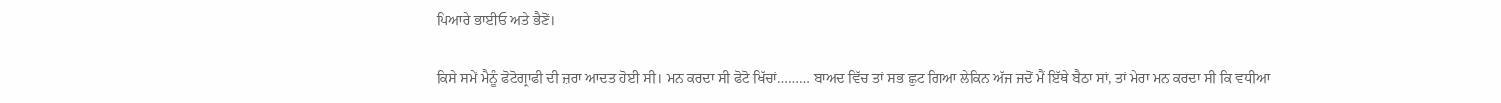ਪਿਆਰੇ ਭਾਈਓ ਅਤੇ ਭੈਣੋਂ।

ਕਿਸੇ ਸਮੇਂ ਮੈਨੂੰ ਫੋਟੋਗ੍ਰਾਫੀ ਦੀ ਜ਼ਰਾ ਆਦਤ ਹੋਈ ਸੀ। ਮਨ ਕਰਦਾ ਸੀ ਫੋਟੋ ਖਿੱਚਾਂ……… ਬਾਅਦ ਵਿੱਚ ਤਾਂ ਸਭ ਛੁਟ ਗਿਆ ਲੇਕਿਨ ਅੱਜ ਜਦੋਂ ਮੈਂ ਇੱਥੇ ਬੈਠਾ ਸਾਂ, ਤਾਂ ਮੇਰਾ ਮਨ ਕਰਦਾ ਸੀ ਕਿ ਵਧੀਆ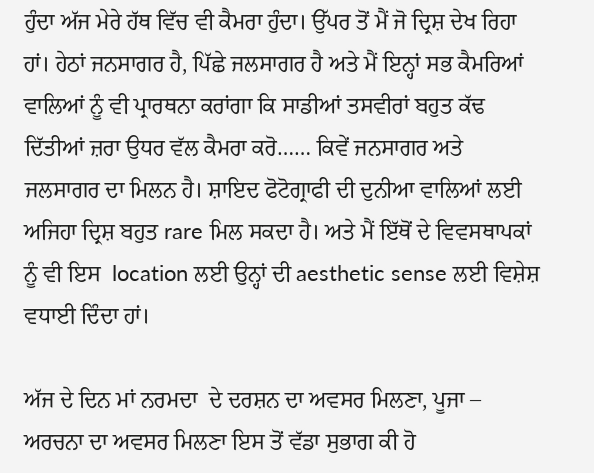ਹੁੰਦਾ ਅੱਜ ਮੇਰੇ ਹੱਥ ਵਿੱਚ ਵੀ ਕੈਮਰਾ ਹੁੰਦਾ। ਉੱਪਰ ਤੋਂ ਮੈਂ ਜੋ ਦ੍ਰਿਸ਼ ਦੇਖ ਰਿਹਾ ਹਾਂ। ਹੇਠਾਂ ਜਨਸਾਗਰ ਹੈ, ਪਿੱਛੇ ਜਲਸਾਗਰ ਹੈ ਅਤੇ ਮੈਂ ਇਨ੍ਹਾਂ ਸਭ ਕੈਮਰਿਆਂ ਵਾਲਿਆਂ ਨੂੰ ਵੀ ਪ੍ਰਾਰਥਨਾ ਕਰਾਂਗਾ ਕਿ ਸਾਡੀਆਂ ਤਸਵੀਰਾਂ ਬਹੁਤ ਕੱਢ ਦਿੱਤੀਆਂ ਜ਼ਰਾ ਉਧਰ ਵੱਲ ਕੈਮਰਾ ਕਰੋ…… ਕਿਵੇਂ ਜਨਸਾਗਰ ਅਤੇ ਜਲਸਾਗਰ ਦਾ ਮਿਲਨ ਹੈ। ਸ਼ਾਇਦ ਫੋਟੋਗ੍ਰਾਫੀ ਦੀ ਦੁਨੀਆ ਵਾਲਿਆਂ ਲਈ ਅਜਿਹਾ ਦ੍ਰਿਸ਼ ਬਹੁਤ rare ਮਿਲ ਸਕਦਾ ਹੈ। ਅਤੇ ਮੈਂ ਇੱਥੋਂ ਦੇ ਵਿਵਸਥਾਪਕਾਂ ਨੂੰ ਵੀ ਇਸ  location ਲਈ ਉਨ੍ਹਾਂ ਦੀ aesthetic sense ਲਈ ਵਿਸ਼ੇਸ਼ ਵਧਾਈ ਦਿੰਦਾ ਹਾਂ।

ਅੱਜ ਦੇ ਦਿਨ ਮਾਂ ਨਰਮਦਾ  ਦੇ ਦਰਸ਼ਨ ਦਾ ਅਵਸਰ ਮਿਲਣਾ, ਪੂਜਾ – ਅਰਚਨਾ ਦਾ ਅਵਸਰ ਮਿਲਣਾ ਇਸ ਤੋਂ ਵੱਡਾ ਸੁਭਾਗ ਕੀ ਹੋ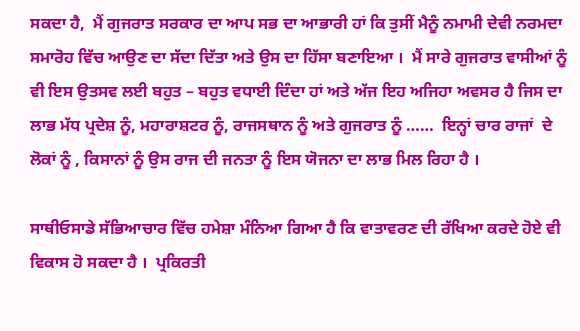ਸਕਦਾ ਹੈ,  ਮੈਂ ਗੁਜਰਾਤ ਸਰਕਾਰ ਦਾ ਆਪ ਸਭ ਦਾ ਆਭਾਰੀ ਹਾਂ ਕਿ ਤੁਸੀਂ ਮੈਨੂੰ ਨਮਾਮੀ ਦੇਵੀ ਨਰਮਦਾ ਸਮਾਰੋਹ ਵਿੱਚ ਆਉਣ ਦਾ ਸੱਦਾ ਦਿੱਤਾ ਅਤੇ ਉਸ ਦਾ ਹਿੱਸਾ ਬਣਾਇਆ ।  ਮੈਂ ਸਾਰੇ ਗੁਜਰਾਤ ਵਾਸੀਆਂ ਨੂੰ ਵੀ ਇਸ ਉਤਸਵ ਲਈ ਬਹੁਤ – ਬਹੁਤ ਵਧਾਈ ਦਿੰਦਾ ਹਾਂ ਅਤੇ ਅੱਜ ਇਹ ਅਜਿਹਾ ਅਵਸਰ ਹੈ ਜਿਸ ਦਾ ਲਾਭ ਮੱਧ ਪ੍ਰਦੇਸ਼ ਨੂੰ, ਮਹਾਰਾਸ਼ਟਰ ਨੂੰ, ਰਾਜਸਥਾਨ ਨੂੰ ਅਤੇ ਗੁਜਰਾਤ ਨੂੰ ……  ਇਨ੍ਹਾਂ ਚਾਰ ਰਾਜਾਂ  ਦੇ ਲੋਕਾਂ ਨੂੰ , ਕਿਸਾਨਾਂ ਨੂੰ ਉਸ ਰਾਜ ਦੀ ਜਨਤਾ ਨੂੰ ਇਸ ਯੋਜਨਾ ਦਾ ਲਾਭ ਮਿਲ ਰਿਹਾ ਹੈ ।

ਸਾਥੀਓਸਾਡੇ ਸੱਭਿਆਚਾਰ ਵਿੱਚ ਹਮੇਸ਼ਾ ਮੰਨਿਆ ਗਿਆ ਹੈ ਕਿ ਵਾਤਾਵਰਣ ਦੀ ਰੱਖਿਆ ਕਰਦੇ ਹੋਏ ਵੀ ਵਿਕਾਸ ਹੋ ਸਕਦਾ ਹੈ ।  ਪ੍ਰਕਿਰਤੀ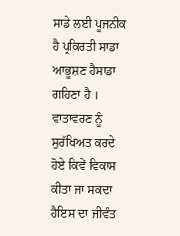ਸਾਡੇ ਲਈ ਪੂਜਨੀਕ ਹੈ ਪ੍ਰਕਿਰਤੀ ਸਾਡਾ ਆਭੂਸ਼ਣ ਹੈਸਾਡਾ ਗਹਿਣਾ ਹੈ ।  ਵਾਤਾਵਰਣ ਨੂੰ ਸੁਰੱਖਿਅਤ ਕਰਦੇ ਹੋਏ ਕਿਵੇਂ ਵਿਕਾਸ ਕੀਤਾ ਜਾ ਸਕਦਾ ਹੈਇਸ ਦਾ ਜੀਵੰਤ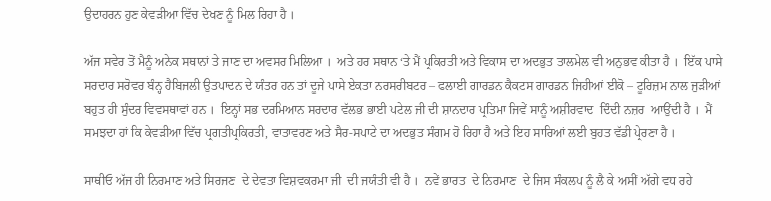ਉਦਾਹਰਨ ਹੁਣ ਕੇਵੜੀਆ ਵਿੱਚ ਦੇਖਣ ਨੂੰ ਮਿਲ ਰਿਹਾ ਹੈ ।

ਅੱਜ ਸਵੇਰ ਤੋਂ ਮੈਨੂੰ ਅਨੇਕ ਸਥਾਨਾਂ ਤੇ ਜਾਣ ਦਾ ਅਵਸਰ ਮਿਲਿਆ ।  ਅਤੇ ਹਰ ਸਥਾਨ ‘ਤੇ ਮੈਂ ਪ੍ਰਕਿਰਤੀ ਅਤੇ ਵਿਕਾਸ ਦਾ ਅਦਭੁਤ ਤਾਲਮੇਲ ਵੀ ਅਨੁਭਵ ਕੀਤਾ ਹੈ ।  ਇੱਕ ਪਾਸੇ ਸਰਦਾਰ ਸਰੋਵਰ ਬੰਨ੍ਹ ਹੈਬਿਜਲੀ ਉਤਪਾਦਨ ਦੇ ਯੰਤਰ ਹਨ ਤਾਂ ਦੂਜੇ ਪਾਸੇ ਏਕਤਾ ਨਰਸਰੀਬਟਰ – ਫਲਾਈ ਗਾਰਡਨ ਕੈਕਟਸ ਗਾਰਡਨ ਜਿਹੀਆਂ ਈਕੋ – ਟੂਰਿਜ਼ਮ ਨਾਲ ਜੁੜੀਆਂ ਬਹੁਤ ਹੀ ਸੁੰਦਰ ਵਿਵਸਥਾਵਾਂ ਹਨ ।  ਇਨ੍ਹਾਂ ਸਭ ਦਰਮਿਆਨ ਸਰਦਾਰ ਵੱਲਭ ਭਾਈ ਪਟੇਲ ਜੀ ਦੀ ਸ਼ਾਨਦਾਰ ਪ੍ਰਤਿਮਾ ਜਿਵੇਂ ਸਾਨੂੰ ਅਸ਼ੀਰਵਾਦ  ਦਿੰਦੀ ਨਜ਼ਰ  ਆਉਂਦੀ ਹੈ ।  ਮੈਂ ਸਮਝਦਾ ਹਾਂ ਕਿ ਕੇਵੜੀਆ ਵਿੱਚ ਪ੍ਰਗਤੀਪ੍ਰਕਿਰਤੀ, ਵਾਤਾਵਰਣ ਅਤੇ ਸੈਰ-ਸਪਾਟੇ ਦਾ ਅਦਭੁਤ ਸੰਗਮ ਹੋ ਰਿਹਾ ਹੈ ਅਤੇ ਇਹ ਸਾਰਿਆਂ ਲਈ ਬੁਹਤ ਵੱਡੀ ਪ੍ਰੇਰਣਾ ਹੈ ।

ਸਾਥੀਓ ਅੱਜ ਹੀ ਨਿਰਮਾਣ ਅਤੇ ਸਿਰਜਣ  ਦੇ ਦੇਵਤਾ ਵਿਸ਼ਵਕਰਮਾ ਜੀ  ਦੀ ਜਯੰਤੀ ਵੀ ਹੈ ।  ਨਵੇਂ ਭਾਰਤ  ਦੇ ਨਿਰਮਾਣ  ਦੇ ਜਿਸ ਸੰਕਲਪ ਨੂੰ ਲੈ ਕੇ ਅਸੀਂ ਅੱਗੇ ਵਧ ਰਹੇ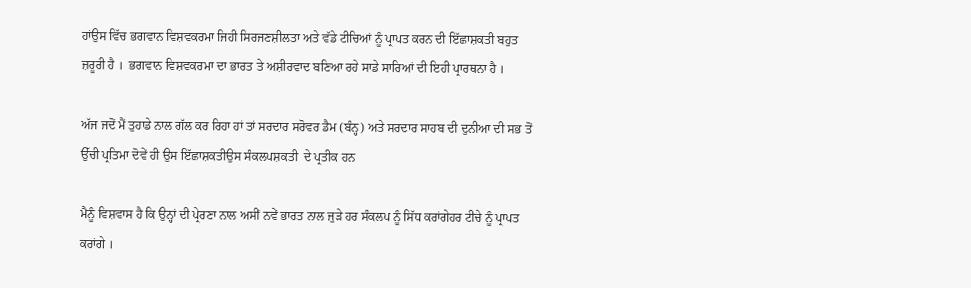ਹਾਂਉਸ ਵਿੱਚ ਭਗਵਾਨ ਵਿਸ਼ਵਕਰਮਾ ਜਿਹੀ ਸਿਰਜਣਸ਼ੀਲਤਾ ਅਤੇ ਵੱਡੇ ਟੀਚਿਆਂ ਨੂੰ ਪ੍ਰਾਪਤ ਕਰਨ ਦੀ ਇੱਛਾਸ਼ਕਤੀ ਬਹੁਤ ਜ਼ਰੂਰੀ ਹੈ ।  ਭਗਵਾਨ ਵਿਸ਼ਵਕਰਮਾ ਦਾ ਭਾਰਤ ਤੇ ਅਸ਼ੀਰਵਾਦ ਬਣਿਆ ਰਹੇ ਸਾਡੇ ਸਾਰਿਆਂ ਦੀ ਇਹੀ ਪ੍ਰਾਰਥਨਾ ਹੈ ।

ਅੱਜ ਜਦੋਂ ਮੈਂ ਤੁਹਾਡੇ ਨਾਲ ਗੱਲ ਕਰ ਰਿਹਾ ਹਾਂ ਤਾਂ ਸਰਦਾਰ ਸਰੋਵਰ ਡੈਮ (ਬੰਨ੍ਹ) ਅਤੇ ਸਰਦਾਰ ਸਾਹਬ ਦੀ ਦੁਨੀਆ ਦੀ ਸਭ ਤੋਂ ਉੱਚੀ ਪ੍ਰਤਿਮਾ ਦੋਵੇਂ ਹੀ ਉਸ ਇੱਛਾਸ਼ਕਤੀਉਸ ਸੰਕਲਪਸ਼ਕਤੀ  ਦੇ ਪ੍ਰਤੀਕ ਹਨ

ਮੈਨੂੰ ਵਿਸ਼ਵਾਸ ਹੈ ਕਿ ਉਨ੍ਹਾਂ ਦੀ ਪ੍ਰੇਰਣਾ ਨਾਲ ਅਸੀਂ ਨਵੇਂ ਭਾਰਤ ਨਾਲ ਜੁੜੇ ਹਰ ਸੰਕਲਪ ਨੂੰ ਸਿੱਧ ਕਰਾਂਗੇਹਰ ਟੀਚੇ ਨੂੰ ਪ੍ਰਾਪਤ ਕਰਾਂਗੇ ।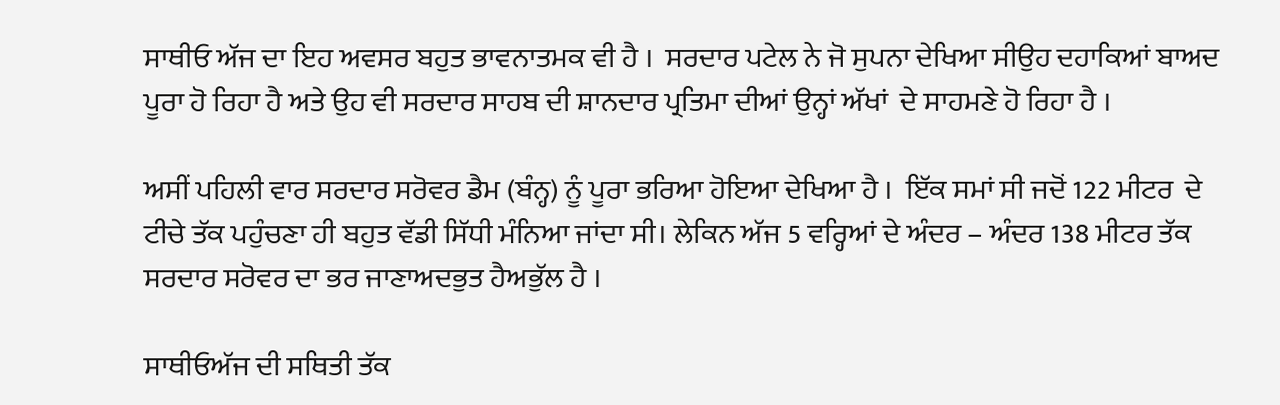ਸਾਥੀਓ ਅੱਜ ਦਾ ਇਹ ਅਵਸਰ ਬਹੁਤ ਭਾਵਨਾਤਮਕ ਵੀ ਹੈ ।  ਸਰਦਾਰ ਪਟੇਲ ਨੇ ਜੋ ਸੁਪਨਾ ਦੇਖਿਆ ਸੀਉਹ ਦਹਾਕਿਆਂ ਬਾਅਦ ਪੂਰਾ ਹੋ ਰਿਹਾ ਹੈ ਅਤੇ ਉਹ ਵੀ ਸਰਦਾਰ ਸਾਹਬ ਦੀ ਸ਼ਾਨਦਾਰ ਪ੍ਰਤਿਮਾ ਦੀਆਂ ਉਨ੍ਹਾਂ ਅੱਖਾਂ  ਦੇ ਸਾਹਮਣੇ ਹੋ ਰਿਹਾ ਹੈ ।

ਅਸੀਂ ਪਹਿਲੀ ਵਾਰ ਸਰਦਾਰ ਸਰੋਵਰ ਡੈਮ (ਬੰਨ੍ਹ) ਨੂੰ ਪੂਰਾ ਭਰਿਆ ਹੋਇਆ ਦੇਖਿਆ ਹੈ ।  ਇੱਕ ਸਮਾਂ ਸੀ ਜਦੋਂ 122 ਮੀਟਰ  ਦੇ ਟੀਚੇ ਤੱਕ ਪਹੁੰਚਣਾ ਹੀ ਬਹੁਤ ਵੱਡੀ ਸਿੱਧੀ ਮੰਨਿਆ ਜਾਂਦਾ ਸੀ। ਲੇਕਿਨ ਅੱਜ 5 ਵਰ੍ਹਿਆਂ ਦੇ ਅੰਦਰ – ਅੰਦਰ 138 ਮੀਟਰ ਤੱਕ ਸਰਦਾਰ ਸਰੋਵਰ ਦਾ ਭਰ ਜਾਣਾਅਦਭੁਤ ਹੈਅਭੁੱਲ ਹੈ ।

ਸਾਥੀਓਅੱਜ ਦੀ ਸਥਿਤੀ ਤੱਕ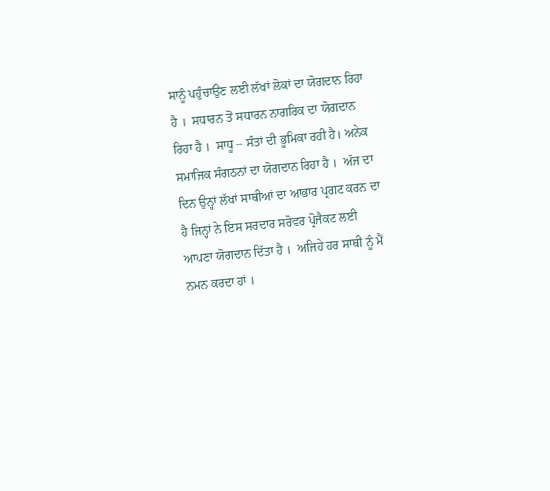ਸਾਨੂੰ ਪਹੁੰਚਾਉਣ ਲਈ ਲੱਖਾਂ ਲੋਕਾਂ ਦਾ ਯੋਗਦਾਨ ਰਿਹਾ ਹੈ ।  ਸਧਾਰਨ ਤੋਂ ਸਧਾਰਨ ਨਾਗਰਿਕ ਦਾ ਯੋਗਦਾਨ ਰਿਹਾ ਹੈ ।  ਸਾਧੂ – ਸੰਤਾਂ ਦੀ ਭੂਮਿਕਾ ਰਹੀ ਹੈ। ਅਨੇਕ ਸਮਾਜਿਕ ਸੰਗਠਨਾਂ ਦਾ ਯੋਗਦਾਨ ਰਿਹਾ ਹੈ ।  ਅੱਜ ਦਾ ਦਿਨ ਉਨ੍ਹਾਂ ਲੱਖਾਂ ਸਾਥੀਆਂ ਦਾ ਆਭਾਰ ਪ੍ਰਗਟ ਕਰਨ ਦਾ ਹੈ ਜਿਨ੍ਹਾਂ ਨੇ ਇਸ ਸਰਦਾਰ ਸਰੋਵਰ ਪ੍ਰੋਜੈਕਟ ਲਈ ਆਪਣਾ ਯੋਗਦਾਨ ਦਿੱਤਾ ਹੈ ।  ਅਜਿਹੇ ਹਰ ਸਾਥੀ ਨੂੰ ਮੈਂ ਨਮਨ ਕਰਦਾ ਹਾਂ ।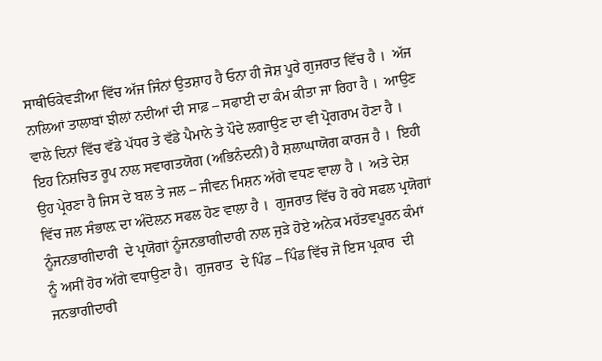ਸਾਥੀਓਕੇਵੜੀਆ ਵਿੱਚ ਅੱਜ ਜਿੰਨਾਂ ਉਤਸ਼ਾਹ ਹੈ ਓਨਾ ਹੀ ਜੋਸ਼ ਪੂਰੇ ਗੁਜਰਾਤ ਵਿੱਚ ਹੈ ।  ਅੱਜ ਨਾਲਿਆਂ ਤਾਲਾਬਾਂ ਝੀਲਾਂ ਨਦੀਆਂ ਦੀ ਸਾਫ਼ – ਸਫਾਈ ਦਾ ਕੰਮ ਕੀਤਾ ਜਾ ਰਿਹਾ ਹੈ ।  ਆਉਣ ਵਾਲੇ ਦਿਨਾਂ ਵਿੱਚ ਵੱਡੇ ਪੱਧਰ ਤੇ ਵੱਡੇ ਪੈਮਾਨੇ ਤੇ ਪੌਦੇ ਲਗਾਉਣ ਦਾ ਵੀ ਪ੍ਰੋਗਰਾਮ ਹੋਣਾ ਹੈ ।  ਇਹ ਨਿਸ਼ਚਿਤ ਰੂਪ ਨਾਲ ਸਵਾਗਤਯੋਗ (ਅਭਿਨੰਦਨੀ) ਹੈ ਸ਼ਲਾਘਾਯੋਗ ਕਾਰਜ ਹੈ ।  ਇਹੀ ਉਹ ਪ੍ਰੇਰਣਾ ਹੈ ਜਿਸ ਦੇ ਬਲ ਤੇ ਜਲ – ਜੀਵਨ ਮਿਸ਼ਨ ਅੱਗੇ ਵਧਣ ਵਾਲਾ ਹੈ ।  ਅਤੇ ਦੇਸ਼ ਵਿੱਚ ਜਲ ਸੰਭਾਲ਼ ਦਾ ਅੰਦੋਲਨ ਸਫਲ ਹੋਣ ਵਾਲਾ ਹੈ ।  ਗੁਜਰਾਤ ਵਿੱਚ ਹੋ ਰਹੇ ਸਫਲ ਪ੍ਰਯੋਗਾਂ ਨੂੰਜਨਭਾਗੀਦਾਰੀ  ਦੇ ਪ੍ਰਯੋਗਾਂ ਨੂੰਜਨਭਾਗੀਦਾਰੀ ਨਾਲ ਜੁੜੇ ਹੋਏ ਅਨੇਕ ਮਹੱਤਵਪੂਰਨ ਕੰਮਾਂ ਨੂੰ ਅਸੀਂ ਹੋਰ ਅੱਗੇ ਵਧਾਉਣਾ ਹੈ।  ਗੁਜਰਾਤ  ਦੇ ਪਿੰਡ – ਪਿੰਡ ਵਿੱਚ ਜੋ ਇਸ ਪ੍ਰਕਾਰ  ਦੀ ਜਨਭਾਗੀਦਾਰੀ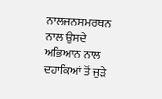ਨਾਲਜਨਸਮਰਥਨ ਨਾਲ ਉਸਦੇ ਅਭਿਆਨ ਨਾਲ ਦਹਾਕਿਆਂ ਤੋਂ ਜੁੜੇ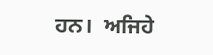ਹਨ।  ਅਜਿਹੇ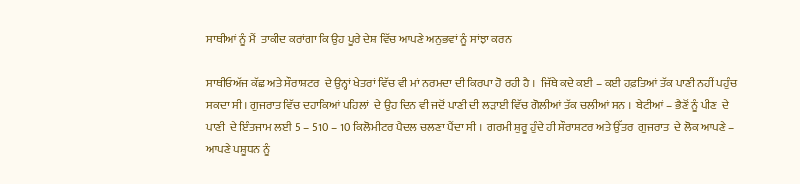ਸਾਥੀਆਂ ਨੂੰ ਮੈਂ  ਤਾਕੀਦ ਕਰਾਂਗਾ ਕਿ ਉਹ ਪੂਰੇ ਦੇਸ਼ ਵਿੱਚ ਆਪਣੇ ਅਨੁਭਵਾਂ ਨੂੰ ਸਾਂਝਾ ਕਰਨ

ਸਾਥੀਓਅੱਜ ਕੱਛ ਅਤੇ ਸੌਰਾਸ਼ਟਰ  ਦੇ ਉਨ੍ਹਾਂ ਖੇਤਰਾਂ ਵਿੱਚ ਵੀ ਮਾਂ ਨਰਮਦਾ ਦੀ ਕਿਰਪਾ ਹੋ ਰਹੀ ਹੈ ।  ਜਿੱਥੇ ਕਦੇ ਕਈ – ਕਈ ਹਫ਼ਤਿਆਂ ਤੱਕ ਪਾਣੀ ਨਹੀਂ ਪਹੁੰਚ ਸਕਦਾ ਸੀ। ਗੁਜਰਾਤ ਵਿੱਚ ਦਹਾਕਿਆਂ ਪਹਿਲਾਂ  ਦੇ ਉਹ ਦਿਨ ਵੀ ਜਦੋਂ ਪਾਣੀ ਦੀ ਲੜਾਈ ਵਿੱਚ ਗੋਲੀਆਂ ਤੱਕ ਚਲੀਆਂ ਸਨ ।  ਬੇਟੀਆਂ – ਭੈਣੋਂ ਨੂੰ ਪੀਣ  ਦੇ ਪਾਣੀ  ਦੇ ਇੰਤਜਾਮ ਲਈ 5 – 510 – 10 ਕਿਲੋਮੀਟਰ ਪੈਦਲ ਚਲਣਾ ਪੈਂਦਾ ਸੀ ।  ਗਰਮੀ ਸ਼ੁਰੂ ਹੁੰਦੇ ਹੀ ਸੌਰਾਸ਼ਟਰ ਅਤੇ ਉੱਤਰ  ਗੁਜਰਾਤ  ਦੇ ਲੋਕ ਆਪਣੇ – ਆਪਣੇ ਪਸ਼ੂਧਨ ਨੂੰ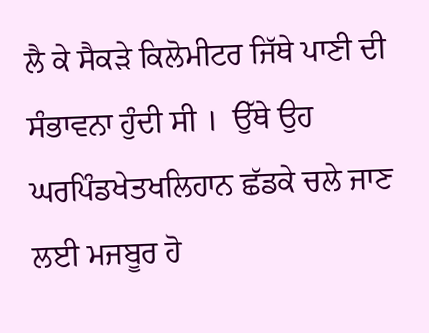ਲੈ ਕੇ ਸੈਕੜੇ ਕਿਲੋਮੀਟਰ ਜਿੱਥੇ ਪਾਣੀ ਦੀ ਸੰਭਾਵਨਾ ਹੁੰਦੀ ਸੀ ।  ਉੱਥੇ ਉਹ ਘਰਪਿੰਡਖੇਤਖਲਿਹਾਨ ਛੱਡਕੇ ਚਲੇ ਜਾਣ ਲਈ ਮਜਬੂਰ ਹੋ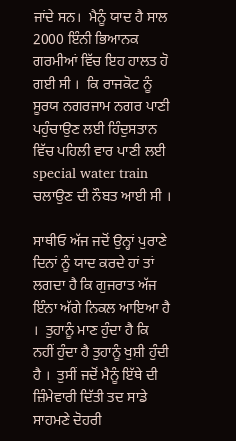ਜਾਂਦੇ ਸਨ।  ਮੈਨੂੰ ਯਾਦ ਹੈ ਸਾਲ 2000 ਇੰਨੀ ਭਿਆਨਕ ਗਰਮੀਆਂ ਵਿੱਚ ਇਹ ਹਾਲਤ ਹੋ ਗਈ ਸੀ ।  ਕਿ ਰਾਜਕੋਟ ਨੂੰ ਸੂਰਯ ਨਗਰਜਾਮ ਨਗਰ ਪਾਣੀ ਪਹੁੰਚਾਉਣ ਲਈ ਹਿੰਦੁਸਤਾਨ ਵਿੱਚ ਪਹਿਲੀ ਵਾਰ ਪਾਣੀ ਲਈ special water train ਚਲਾਉਣ ਦੀ ਨੌਬਤ ਆਈ ਸੀ ।

ਸਾਥੀਓ ਅੱਜ ਜਦੋਂ ਉਨ੍ਹਾਂ ਪੁਰਾਣੇ ਦਿਨਾਂ ਨੂੰ ਯਾਦ ਕਰਦੇ ਹਾਂ ਤਾਂ ਲਗਦਾ ਹੈ ਕਿ ਗੁਜਰਾਤ ਅੱਜ ਇੰਨਾ ਅੱਗੇ ਨਿਕਲ ਆਇਆ ਹੈ ।  ਤੁਹਾਨੂੰ ਮਾਣ ਹੁੰਦਾ ਹੈ ਕਿ ਨਹੀਂ ਹੁੰਦਾ ਹੈ ਤੁਹਾਨੂੰ ਖੁਸ਼ੀ ਹੁੰਦੀ ਹੈ ।  ਤੁਸੀਂ ਜਦੋਂ ਮੈਨੂੰ ਇੱਥੇ ਦੀ ਜ਼ਿੰਮੇਵਾਰੀ ਦਿੱਤੀ ਤਦ ਸਾਡੇ ਸਾਹਮਣੇ ਦੋਹਰੀ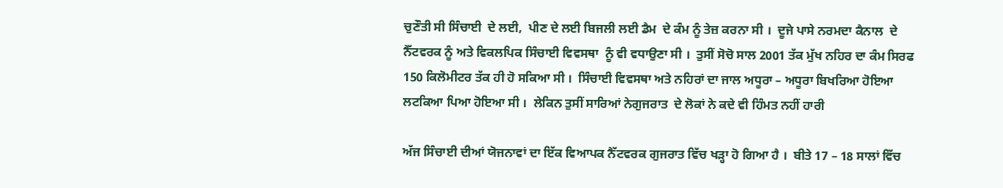ਚੁਣੌਤੀ ਸੀ ਸਿੰਚਾਈ  ਦੇ ਲਈ,  ਪੀਣ ਦੇ ਲਈ ਬਿਜਲੀ ਲਈ ਡੈਮ  ਦੇ ਕੰਮ ਨੂੰ ਤੇਜ਼ ਕਰਨਾ ਸੀ ।  ਦੂਜੇ ਪਾਸੇ ਨਰਮਦਾ ਕੈਨਾਲ  ਦੇ ਨੈੱਟਵਰਕ ਨੂੰ ਅਤੇ ਵਿਕਲਪਿਕ ਸਿੰਚਾਈ ਵਿਵਸਥਾ  ਨੂੰ ਵੀ ਵਧਾਉਣਾ ਸੀ ।  ਤੁਸੀਂ ਸੋਚੋ ਸਾਲ 2001 ਤੱਕ ਮੁੱਖ ਨਹਿਰ ਦਾ ਕੰਮ ਸਿਰਫ 150 ਕਿਲੋਮੀਟਰ ਤੱਕ ਹੀ ਹੋ ਸਕਿਆ ਸੀ ।  ਸਿੰਚਾਈ ਵਿਵਸਥਾ ਅਤੇ ਨਹਿਰਾਂ ਦਾ ਜਾਲ ਅਧੂਰਾ – ਅਧੂਰਾ ਬਿਖਰਿਆ ਹੋਇਆ ਲਟਕਿਆ ਪਿਆ ਹੋਇਆ ਸੀ ।  ਲੇਕਿਨ ਤੁਸੀਂ ਸਾਰਿਆਂ ਨੇਗੁਜਰਾਤ  ਦੇ ਲੋਕਾਂ ਨੇ ਕਦੇ ਵੀ ਹਿੰਮਤ ਨਹੀਂ ਹਾਰੀ

ਅੱਜ ਸਿੰਚਾਈ ਦੀਆਂ ਯੋਜਨਾਵਾਂ ਦਾ ਇੱਕ ਵਿਆਪਕ ਨੈੱਟਵਰਕ ਗੁਜਰਾਤ ਵਿੱਚ ਖੜ੍ਹਾ ਹੋ ਗਿਆ ਹੈ ।  ਬੀਤੇ 17 – 18 ਸਾਲਾਂ ਵਿੱਚ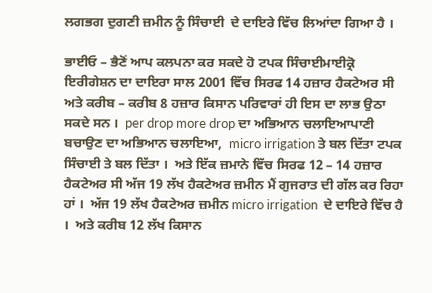ਲਗਭਗ ਦੁਗਣੀ ਜ਼ਮੀਨ ਨੂੰ ਸਿੰਚਾਈ  ਦੇ ਦਾਇਰੇ ਵਿੱਚ ਲਿਆਂਦਾ ਗਿਆ ਹੈ ।

ਭਾਈਓ – ਭੈਣੋਂ ਆਪ ਕਲਪਨਾ ਕਰ ਸਕਦੇ ਹੋ ਟਪਕ ਸਿੰਚਾਈਮਾਈਕ੍ਰੋ ਇਰੀਗੇਸ਼ਨ ਦਾ ਦਾਇਰਾ ਸਾਲ 2001 ਵਿੱਚ ਸਿਰਫ 14 ਹਜ਼ਾਰ ਹੈਕਟੇਅਰ ਸੀ ਅਤੇ ਕਰੀਬ – ਕਰੀਬ 8 ਹਜ਼ਾਰ ਕਿਸਾਨ ਪਰਿਵਾਰਾਂ ਹੀ ਇਸ ਦਾ ਲਾਭ ਉਠਾ ਸਕਦੇ ਸਨ ।  per drop more drop ਦਾ ਅਭਿਆਨ ਚਲਾਇਆਪਾਣੀ ਬਚਾਉਣ ਦਾ ਅਭਿਆਨ ਚਲਾਇਆ,  micro irrigation ਤੇ ਬਲ ਦਿੱਤਾ ਟਪਕ ਸਿੰਚਾਈ ਤੇ ਬਲ ਦਿੱਤਾ ।  ਅਤੇ ਇੱਕ ਜ਼ਮਾਨੇ ਵਿੱਚ ਸਿਰਫ 12 – 14 ਹਜ਼ਾਰ ਹੈਕਟੇਅਰ ਸੀ ਅੱਜ 19 ਲੱਖ ਹੈਕਟੇਅਰ ਜ਼ਮੀਨ ਮੈਂ ਗੁਜਰਾਤ ਦੀ ਗੱਲ ਕਰ ਰਿਹਾ ਹਾਂ ।  ਅੱਜ 19 ਲੱਖ ਹੈਕਟੇਅਰ ਜ਼ਮੀਨ micro irrigation  ਦੇ ਦਾਇਰੇ ਵਿੱਚ ਹੈ ।  ਅਤੇ ਕਰੀਬ 12 ਲੱਖ ਕਿਸਾਨ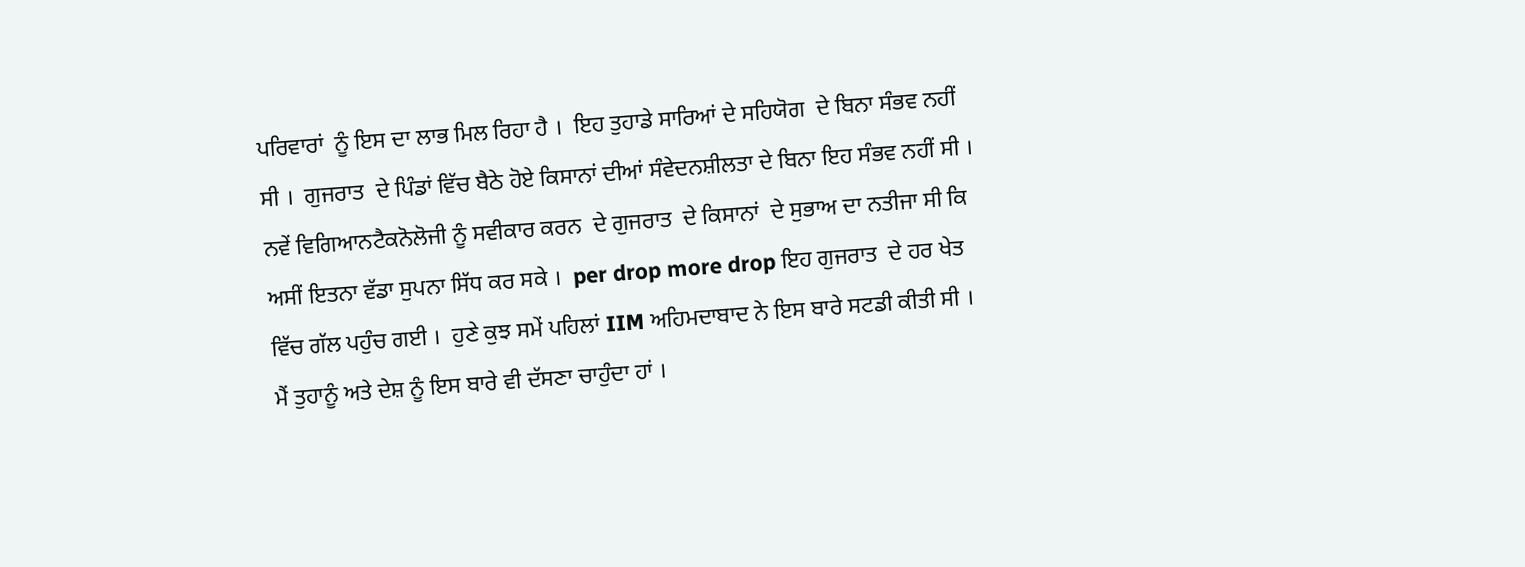ਪਰਿਵਾਰਾਂ  ਨੂੰ ਇਸ ਦਾ ਲਾਭ ਮਿਲ ਰਿਹਾ ਹੈ ।  ਇਹ ਤੁਹਾਡੇ ਸਾਰਿਆਂ ਦੇ ਸਹਿਯੋਗ  ਦੇ ਬਿਨਾ ਸੰਭਵ ਨਹੀਂ ਸੀ ।  ਗੁਜਰਾਤ  ਦੇ ਪਿੰਡਾਂ ਵਿੱਚ ਬੈਠੇ ਹੋਏ ਕਿਸਾਨਾਂ ਦੀਆਂ ਸੰਵੇਦਨਸ਼ੀਲਤਾ ਦੇ ਬਿਨਾ ਇਹ ਸੰਭਵ ਨਹੀਂ ਸੀ ।  ਨਵੇਂ ਵਿਗਿਆਨਟੈਕਨੋਲੋਜੀ ਨੂੰ ਸਵੀਕਾਰ ਕਰਨ  ਦੇ ਗੁਜਰਾਤ  ਦੇ ਕਿਸਾਨਾਂ  ਦੇ ਸੁਭਾਅ ਦਾ ਨਤੀਜਾ ਸੀ ਕਿ ਅਸੀਂ ਇਤਨਾ ਵੱਡਾ ਸੁਪਨਾ ਸਿੱਧ ਕਰ ਸਕੇ ।  per drop more drop ਇਹ ਗੁਜਰਾਤ  ਦੇ ਹਰ ਖੇਤ ਵਿੱਚ ਗੱਲ ਪਹੁੰਚ ਗਈ ।  ਹੁਣੇ ਕੁਝ ਸਮੇਂ ਪਹਿਲਾਂ IIM ਅਹਿਮਦਾਬਾਦ ਨੇ ਇਸ ਬਾਰੇ ਸਟਡੀ ਕੀਤੀ ਸੀ ।  ਮੈਂ ਤੁਹਾਨੂੰ ਅਤੇ ਦੇਸ਼ ਨੂੰ ਇਸ ਬਾਰੇ ਵੀ ਦੱਸਣਾ ਚਾਹੁੰਦਾ ਹਾਂ ।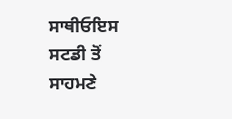ਸਾਥੀਓਇਸ ਸਟਡੀ ਤੋਂ ਸਾਹਮਣੇ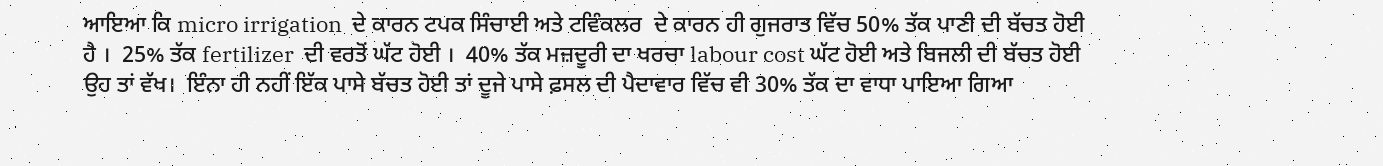ਆਇਆ ਕਿ micro irrigation  ਦੇ ਕਾਰਨ ਟਪਕ ਸਿੰਚਾਈ ਅਤੇ ਟਵਿੰਕਲਰ  ਦੇ ਕਾਰਨ ਹੀ ਗੁਜਰਾਤ ਵਿੱਚ 50% ਤੱਕ ਪਾਣੀ ਦੀ ਬੱਚਤ ਹੋਈ ਹੈ ।  25% ਤੱਕ fertilizer  ਦੀ ਵਰਤੋਂ ਘੱਟ ਹੋਈ ।  40% ਤੱਕ ਮਜ਼ਦੂਰੀ ਦਾ ਖਰਚਾ labour cost ਘੱਟ ਹੋਈ ਅਤੇ ਬਿਜਲੀ ਦੀ ਬੱਚਤ ਹੋਈ ਉਹ ਤਾਂ ਵੱਖ।  ਇੰਨਾ ਹੀ ਨਹੀਂ ਇੱਕ ਪਾਸੇ ਬੱਚਤ ਹੋਈ ਤਾਂ ਦੂਜੇ ਪਾਸੇ ਫ਼ਸਲ ਦੀ ਪੈਦਾਵਾਰ ਵਿੱਚ ਵੀ 30% ਤੱਕ ਦਾ ਵਾਧਾ ਪਾਇਆ ਗਿਆ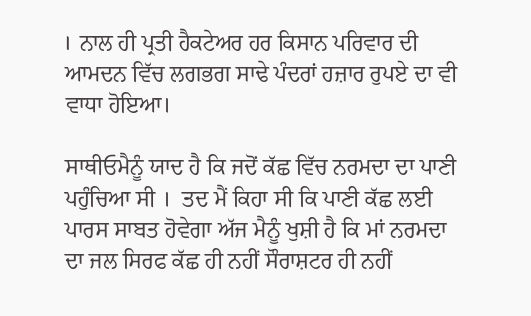।  ਨਾਲ ਹੀ ਪ੍ਰਤੀ ਹੈਕਟੇਅਰ ਹਰ ਕਿਸਾਨ ਪਰਿਵਾਰ ਦੀ ਆਮਦਨ ਵਿੱਚ ਲਗਭਗ ਸਾਢੇ ਪੰਦਰਾਂ ਹਜ਼ਾਰ ਰੁਪਏ ਦਾ ਵੀ ਵਾਧਾ ਹੋਇਆ।

ਸਾਥੀਓਮੈਨੂੰ ਯਾਦ ਹੈ ਕਿ ਜਦੋਂ ਕੱਛ ਵਿੱਚ ਨਰਮਦਾ ਦਾ ਪਾਣੀ ਪਹੁੰਚਿਆ ਸੀ ।  ਤਦ ਮੈਂ ਕਿਹਾ ਸੀ ਕਿ ਪਾਣੀ ਕੱਛ ਲਈ ਪਾਰਸ ਸਾਬਤ ਹੋਵੇਗਾ ਅੱਜ ਮੈਨੂੰ ਖੁਸ਼ੀ ਹੈ ਕਿ ਮਾਂ ਨਰਮਦਾ ਦਾ ਜਲ ਸਿਰਫ ਕੱਛ ਹੀ ਨਹੀਂ ਸੌਰਾਸ਼ਟਰ ਹੀ ਨਹੀਂ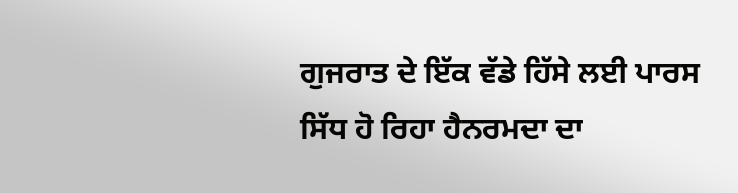ਗੁਜਰਾਤ ਦੇ ਇੱਕ ਵੱਡੇ ਹਿੱਸੇ ਲਈ ਪਾਰਸ ਸਿੱਧ ਹੋ ਰਿਹਾ ਹੈਨਰਮਦਾ ਦਾ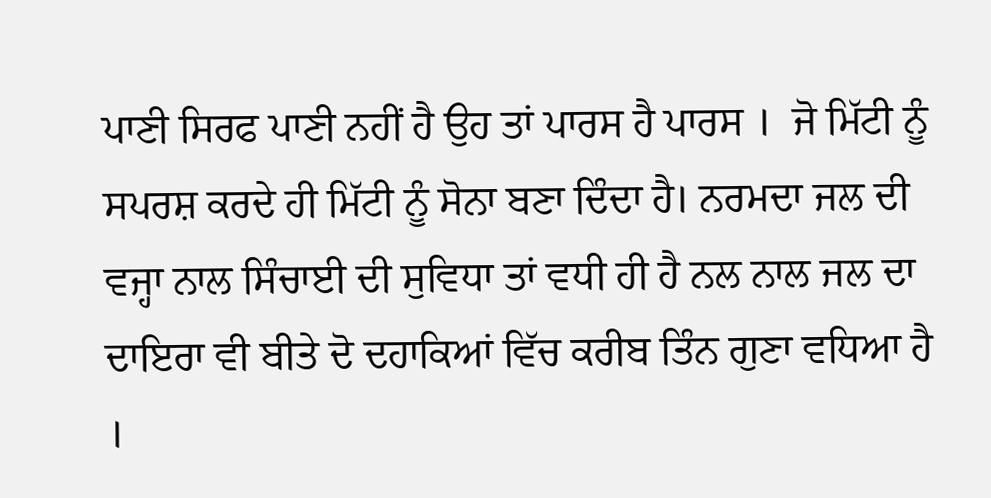ਪਾਣੀ ਸਿਰਫ ਪਾਣੀ ਨਹੀਂ ਹੈ ਉਹ ਤਾਂ ਪਾਰਸ ਹੈ ਪਾਰਸ ।  ਜੋ ਮਿੱਟੀ ਨੂੰ ਸਪਰਸ਼ ਕਰਦੇ ਹੀ ਮਿੱਟੀ ਨੂੰ ਸੋਨਾ ਬਣਾ ਦਿੰਦਾ ਹੈ। ਨਰਮਦਾ ਜਲ ਦੀ ਵਜ੍ਹਾ ਨਾਲ ਸਿੰਚਾਈ ਦੀ ਸੁਵਿਧਾ ਤਾਂ ਵਧੀ ਹੀ ਹੈ ਨਲ ਨਾਲ ਜਲ ਦਾ ਦਾਇਰਾ ਵੀ ਬੀਤੇ ਦੋ ਦਹਾਕਿਆਂ ਵਿੱਚ ਕਰੀਬ ਤਿੰਨ ਗੁਣਾ ਵਧਿਆ ਹੈ ।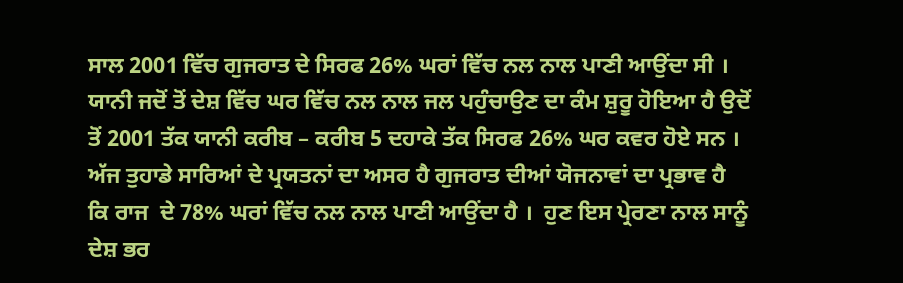ਸਾਲ 2001 ਵਿੱਚ ਗੁਜਰਾਤ ਦੇ ਸਿਰਫ 26% ਘਰਾਂ ਵਿੱਚ ਨਲ ਨਾਲ ਪਾਣੀ ਆਉਂਦਾ ਸੀ ।  ਯਾਨੀ ਜਦੋਂ ਤੋਂ ਦੇਸ਼ ਵਿੱਚ ਘਰ ਵਿੱਚ ਨਲ ਨਾਲ ਜਲ ਪਹੁੰਚਾਉਣ ਦਾ ਕੰਮ ਸ਼ੁਰੂ ਹੋਇਆ ਹੈ ਉਦੋਂ ਤੋਂ 2001 ਤੱਕ ਯਾਨੀ ਕਰੀਬ – ਕਰੀਬ 5 ਦਹਾਕੇ ਤੱਕ ਸਿਰਫ 26% ਘਰ ਕਵਰ ਹੋਏ ਸਨ ।  ਅੱਜ ਤੁਹਾਡੇ ਸਾਰਿਆਂ ਦੇ ਪ੍ਰਯਤਨਾਂ ਦਾ ਅਸਰ ਹੈ ਗੁਜਰਾਤ ਦੀਆਂ ਯੋਜਨਾਵਾਂ ਦਾ ਪ੍ਰਭਾਵ ਹੈ ਕਿ ਰਾਜ  ਦੇ 78% ਘਰਾਂ ਵਿੱਚ ਨਲ ਨਾਲ ਪਾਣੀ ਆਉਂਦਾ ਹੈ ।  ਹੁਣ ਇਸ ਪ੍ਰੇਰਣਾ ਨਾਲ ਸਾਨੂੰ ਦੇਸ਼ ਭਰ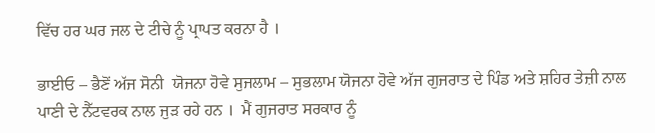ਵਿੱਚ ਹਰ ਘਰ ਜਲ ਦੇ ਟੀਚੇ ਨੂੰ ਪ੍ਰਾਪਤ ਕਰਨਾ ਹੈ ।

ਭਾਈਓ – ਭੈਣੋਂ ਅੱਜ ਸੋਨੀ  ਯੋਜਨਾ ਹੋਵੇ ਸੁਜਲਾਮ – ਸੁਭਲਾਮ ਯੋਜਨਾ ਹੋਵੇ ਅੱਜ ਗੁਜਰਾਤ ਦੇ ਪਿੰਡ ਅਤੇ ਸ਼ਹਿਰ ਤੇਜ਼ੀ ਨਾਲ ਪਾਣੀ ਦੇ ਨੈੱਟਵਰਕ ਨਾਲ ਜੁੜ ਰਹੇ ਹਨ ।  ਮੈਂ ਗੁਜਰਾਤ ਸਰਕਾਰ ਨੂੰ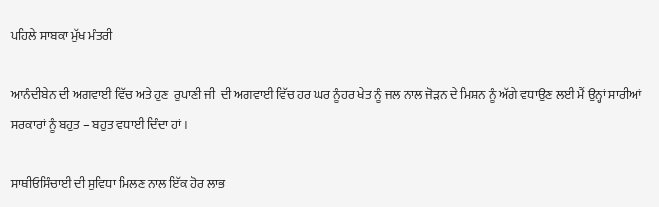ਪਹਿਲੇ ਸਾਬਕਾ ਮੁੱਖ ਮੰਤਰੀ

ਆਨੰਦੀਬੇਨ ਦੀ ਅਗਵਾਈ ਵਿੱਚ ਅਤੇ ਹੁਣ  ਰੁਪਾਣੀ ਜੀ  ਦੀ ਅਗਵਾਈ ਵਿੱਚ ਹਰ ਘਰ ਨੂੰਹਰ ਖੇਤ ਨੂੰ ਜਲ ਨਾਲ ਜੋੜਨ ਦੇ ਮਿਸ਼ਨ ਨੂੰ ਅੱਗੇ ਵਧਾਉਣ ਲਈ ਮੈਂ ਉਨ੍ਹਾਂ ਸਾਰੀਆਂ ਸਰਕਾਰਾਂ ਨੂੰ ਬਹੁਤ – ਬਹੁਤ ਵਧਾਈ ਦਿੰਦਾ ਹਾਂ ।

ਸਾਥੀਓਸਿੰਚਾਈ ਦੀ ਸੁਵਿਧਾ ਮਿਲਣ ਨਾਲ ਇੱਕ ਹੋਰ ਲਾਭ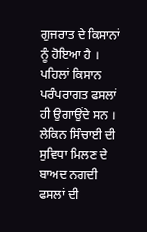ਗੁਜਰਾਤ ਦੇ ਕਿਸਾਨਾਂ ਨੂੰ ਹੋਇਆ ਹੈ ।  ਪਹਿਲਾਂ ਕਿਸਾਨ ਪਰੰਪਰਾਗਤ ਫਸਲਾਂ ਹੀ ਉਗਾਉਂਦੇ ਸਨ ।  ਲੇਕਿਨ ਸਿੰਚਾਈ ਦੀ ਸੁਵਿਧਾ ਮਿਲਣ ਦੇ ਬਾਅਦ ਨਗਦੀ ਫਸਲਾਂ ਦੀ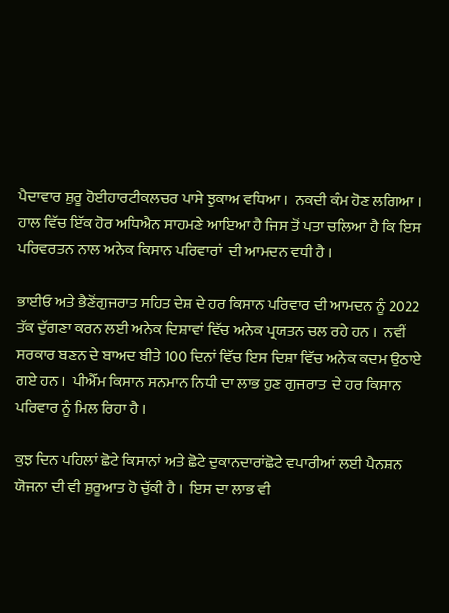ਪੈਦਾਵਾਰ ਸ਼ੁਰੂ ਹੋਈਹਾਰਟੀਕਲਚਰ ਪਾਸੇ ਝੁਕਾਅ ਵਧਿਆ ।  ਨਕਦੀ ਕੰਮ ਹੋਣ ਲਗਿਆ ।  ਹਾਲ ਵਿੱਚ ਇੱਕ ਹੋਰ ਅਧਿਐਨ ਸਾਹਮਣੇ ਆਇਆ ਹੈ ਜਿਸ ਤੋਂ ਪਤਾ ਚਲਿਆ ਹੈ ਕਿ ਇਸ ਪਰਿਵਰਤਨ ਨਾਲ ਅਨੇਕ ਕਿਸਾਨ ਪਰਿਵਾਰਾਂ  ਦੀ ਆਮਦਨ ਵਧੀ ਹੈ ।

ਭਾਈਓ ਅਤੇ ਭੈਣੋਂਗੁਜਰਾਤ ਸਹਿਤ ਦੇਸ਼ ਦੇ ਹਰ ਕਿਸਾਨ ਪਰਿਵਾਰ ਦੀ ਆਮਦਨ ਨੂੰ 2022 ਤੱਕ ਦੁੱਗਣਾ ਕਰਨ ਲਈ ਅਨੇਕ ਦਿਸ਼ਾਵਾਂ ਵਿੱਚ ਅਨੇਕ ਪ੍ਰਯਤਨ ਚਲ ਰਹੇ ਹਨ ।  ਨਵੀਂ ਸਰਕਾਰ ਬਣਨ ਦੇ ਬਾਅਦ ਬੀਤੇ 100 ਦਿਨਾਂ ਵਿੱਚ ਇਸ ਦਿਸ਼ਾ ਵਿੱਚ ਅਨੇਕ ਕਦਮ ਉਠਾਏ ਗਏ ਹਨ ।  ਪੀਐੱਮ ਕਿਸਾਨ ਸਨਮਾਨ ਨਿਧੀ ਦਾ ਲਾਭ ਹੁਣ ਗੁਜਰਾਤ  ਦੇ ਹਰ ਕਿਸਾਨ ਪਰਿਵਾਰ ਨੂੰ ਮਿਲ ਰਿਹਾ ਹੈ ।

ਕੁਝ ਦਿਨ ਪਹਿਲਾਂ ਛੋਟੇ ਕਿਸਾਨਾਂ ਅਤੇ ਛੋਟੇ ਦੁਕਾਨਦਾਰਾਂਛੋਟੇ ਵਪਾਰੀਆਂ ਲਈ ਪੈਨਸ਼ਨ ਯੋਜਨਾ ਦੀ ਵੀ ਸ਼ੁਰੂਆਤ ਹੋ ਚੁੱਕੀ ਹੈ ।  ਇਸ ਦਾ ਲਾਭ ਵੀ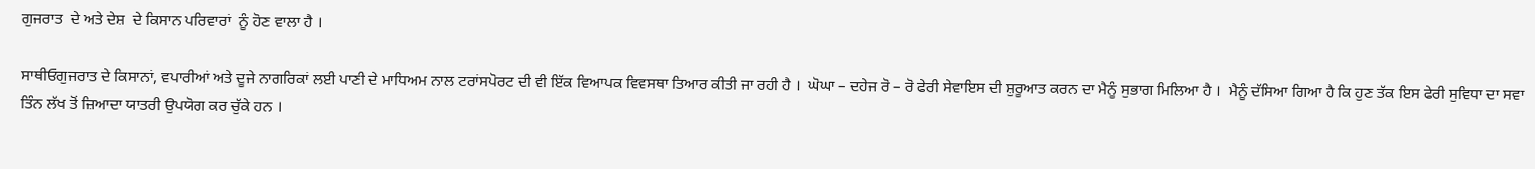ਗੁਜਰਾਤ  ਦੇ ਅਤੇ ਦੇਸ਼  ਦੇ ਕਿਸਾਨ ਪਰਿਵਾਰਾਂ  ਨੂੰ ਹੋਣ ਵਾਲਾ ਹੈ ।

ਸਾਥੀਓਗੁਜਰਾਤ ਦੇ ਕਿਸਾਨਾਂ, ਵਪਾਰੀਆਂ ਅਤੇ ਦੂਜੇ ਨਾਗਰਿਕਾਂ ਲਈ ਪਾਣੀ ਦੇ ਮਾਧਿਅਮ ਨਾਲ ਟਰਾਂਸਪੋਰਟ ਦੀ ਵੀ ਇੱਕ ਵਿਆਪਕ ਵਿਵਸਥਾ ਤਿਆਰ ਕੀਤੀ ਜਾ ਰਹੀ ਹੈ ।  ਘੋਘਾ – ਦਹੇਜ ਰੋ – ਰੋ ਫੇਰੀ ਸੇਵਾਇਸ ਦੀ ਸ਼ੁਰੂਆਤ ਕਰਨ ਦਾ ਮੈਨੂੰ ਸੁਭਾਗ ਮਿਲਿਆ ਹੈ ।  ਮੈਨੂੰ ਦੱਸਿਆ ਗਿਆ ਹੈ ਕਿ ਹੁਣ ਤੱਕ ਇਸ ਫੇਰੀ ਸੁਵਿਧਾ ਦਾ ਸਵਾ ਤਿੰਨ ਲੱਖ ਤੋਂ ਜ਼ਿਆਦਾ ਯਾਤਰੀ ਉਪਯੋਗ ਕਰ ਚੁੱਕੇ ਹਨ ।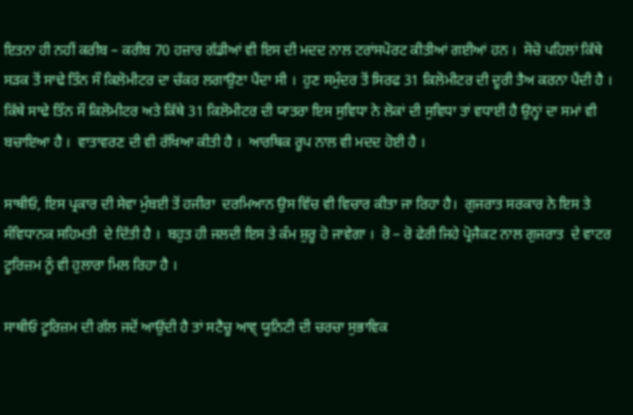ਇਤਨਾ ਹੀ ਨਹੀਂ ਕਰੀਬ – ਕਰੀਬ 70 ਹਜ਼ਾਰ ਗੱਡੀਆਂ ਵੀ ਇਸ ਦੀ ਮਦਦ ਨਾਲ ਟਰਾਂਸਪੋਰਟ ਕੀਤੀਆਂ ਗਈਆਂ ਹਨ ।  ਸੋਚੋ ਪਹਿਲਾਂ ਕਿੱਥੇ ਸੜਕ ਤੋਂ ਸਾਢੇ ਤਿੰਨ ਸੌ ਕਿਲੋਮੀਟਰ ਦਾ ਚੱਕਰ ਲਗਾਉਣਾ ਪੈਂਦਾ ਸੀ ।  ਹੁਣ ਸਮੁੰਦਰ ਤੋਂ ਸਿਰਫ 31 ਕਿਲੋਮੀਟਰ ਦੀ ਦੂਰੀ ਤੈਅ ਕਰਨਾ ਪੈਂਦੀ ਹੈ ।  ਕਿੱਥੇ ਸਾਢੇ ਤਿੰਨ ਸੌ ਕਿਲੋਮੀਟਰ ਅਤੇ ਕਿੱਥੇ 31 ਕਿਲੋਮੀਟਰ ਦੀ ਯਾਤਰਾ ਇਸ ਸੁਵਿਧਾ ਨੇ ਲੋਕਾਂ ਦੀ ਸੁਵਿਧਾ ਤਾਂ ਵਧਾਈ ਹੈ ਉਨ੍ਹਾਂ ਦਾ ਸਮਾਂ ਵੀ ਬਚਾਇਆ ਹੈ ।  ਵਾਤਾਵਰਣ ਦੀ ਵੀ ਰੱਖਿਆ ਕੀਤੀ ਹੈ ।  ਆਰਥਿਕ ਰੂਪ ਨਾਲ ਵੀ ਮਦਦ ਹੋਈ ਹੈ ।

ਸਾਥੀਓ, ਇਸ ਪ੍ਰਕਾਰ ਦੀ ਸੇਵਾ ਮੁੰਬਈ ਤੋਂ ਹਜੀਰਾ  ਦਰਮਿਆਨ ਉਸ ਵਿੱਚ ਵੀ ਵਿਚਾਰ ਕੀਤਾ ਜਾ ਰਿਹਾ ਹੈ।  ਗੁਜਰਾਤ ਸਰਕਾਰ ਨੇ ਇਸ ਤੇ ਸੰਵਿਧਾਨਕ ਸਹਿਮਤੀ  ਦੇ ਦਿੱਤੀ ਹੈ ।  ਬਹੁਤ ਹੀ ਜਲਦੀ ਇਸ ਤੇ ਕੰਮ ਸ਼ੁਰੂ ਹੋ ਜਾਵੇਗਾ ।  ਰੋ – ਰੋ ਫੇਰੀ ਜਿਹੇ ਪ੍ਰੋਜੈਕਟ ਨਾਲ ਗੁਜਰਾਤ  ਦੇ ਵਾਟਰ ਟੂਰਿਜ਼ਮ ਨੂੰ ਵੀ ਹੁਲਾਰਾ ਮਿਲ ਰਿਹਾ ਹੈ ।

ਸਾਥੀਓ ਟੂਰਿਜ਼ਮ ਦੀ ਗੱਲ ਜਦੋਂ ਆਉਂਦੀ ਹੈ ਤਾਂ ਸਟੈਚੂ ਆਵ੍ ਯੂਨਿਟੀ ਦੀ ਚਰਚਾ ਸੁਭਾਵਿਕ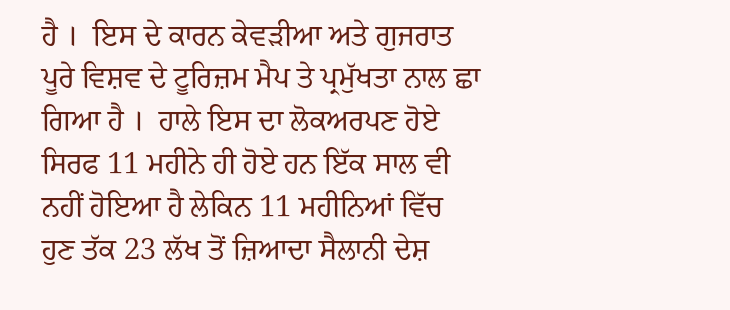ਹੈ ।  ਇਸ ਦੇ ਕਾਰਨ ਕੇਵੜੀਆ ਅਤੇ ਗੁਜਰਾਤ ਪੂਰੇ ਵਿਸ਼ਵ ਦੇ ਟੂਰਿਜ਼ਮ ਮੈਪ ਤੇ ਪ੍ਰਮੁੱਖਤਾ ਨਾਲ ਛਾ ਗਿਆ ਹੈ ।  ਹਾਲੇ ਇਸ ਦਾ ਲੋਕਅਰਪਣ ਹੋਏ ਸਿਰਫ 11 ਮਹੀਨੇ ਹੀ ਹੋਏ ਹਨ ਇੱਕ ਸਾਲ ਵੀ ਨਹੀਂ ਹੋਇਆ ਹੈ ਲੇਕਿਨ 11 ਮਹੀਨਿਆਂ ਵਿੱਚ ਹੁਣ ਤੱਕ 23 ਲੱਖ ਤੋਂ ਜ਼ਿਆਦਾ ਸੈਲਾਨੀ ਦੇਸ਼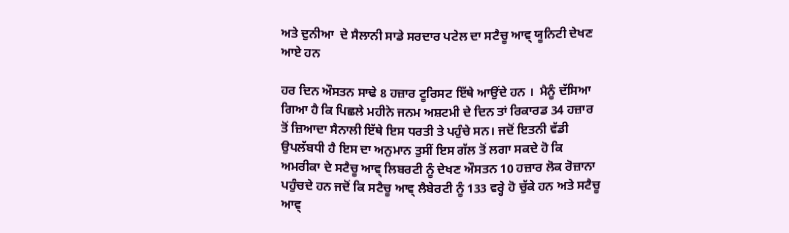ਅਤੇ ਦੁਨੀਆ  ਦੇ ਸੈਲਾਨੀ ਸਾਡੇ ਸਰਦਾਰ ਪਟੇਲ ਦਾ ਸਟੈਚੂ ਆਵ੍ ਯੂਨਿਟੀ ਦੇਖਣ ਆਏ ਹਨ

ਹਰ ਦਿਨ ਔਸਤਨ ਸਾਢੇ 8 ਹਜ਼ਾਰ ਟੂਰਿਸਟ ਇੱਥੇ ਆਉਂਦੇ ਹਨ ।  ਮੈਨੂੰ ਦੱਸਿਆ ਗਿਆ ਹੈ ਕਿ ਪਿਛਲੇ ਮਹੀਨੇ ਜਨਮ ਅਸ਼ਟਮੀ ਦੇ ਦਿਨ ਤਾਂ ਰਿਕਾਰਡ 34 ਹਜ਼ਾਰ ਤੋਂ ਜ਼ਿਆਦਾ ਸੈਨਾਲੀ ਇੱਥੇ ਇਸ ਧਰਤੀ ਤੇ ਪਹੁੰਚੇ ਸਨ। ਜਦੋਂ ਇਤਨੀ ਵੱਡੀ ਉਪਲੱਬਧੀ ਹੈ ਇਸ ਦਾ ਅਨੁਮਾਨ ਤੁਸੀਂ ਇਸ ਗੱਲ ਤੋਂ ਲਗਾ ਸਕਦੇ ਹੋ ਕਿ ਅਮਰੀਕਾ ਦੇ ਸਟੈਚੂ ਆਵ੍ ਲਿਬਰਟੀ ਨੂੰ ਦੇਖਣ ਔਸਤਨ 10 ਹਜ਼ਾਰ ਲੋਕ ਰੋਜ਼ਾਨਾ ਪਹੁੰਚਦੇ ਹਨ ਜਦੋਂ ਕਿ ਸਟੈਚੂ ਆਵ੍ ਲੈਬੇਰਟੀ ਨੂੰ 133 ਵਰ੍ਹੇ ਹੋ ਚੁੱਕੇ ਹਨ ਅਤੇ ਸਟੈਚੂ ਆਵ੍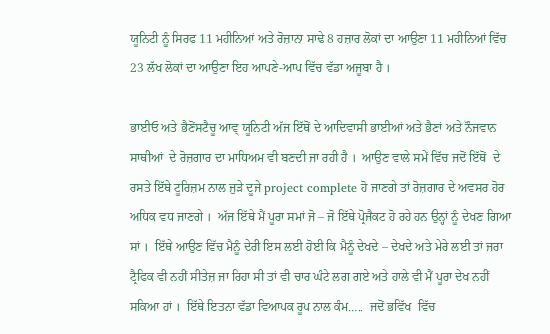ਯੂਨਿਟੀ ਨੂੰ ਸਿਰਫ 11 ਮਹੀਨਿਆਂ ਅਤੇ ਰੋਜ਼ਾਨਾ ਸਾਢੇ 8 ਹਜ਼ਾਰ ਲੋਕਾਂ ਦਾ ਆਉਣਾ 11 ਮਹੀਨਿਆਂ ਵਿੱਚ 23 ਲੱਖ ਲੋਕਾਂ ਦਾ ਆਉਣਾ ਇਹ ਆਪਣੇ-ਆਪ ਵਿੱਚ ਵੱਡਾ ਅਜੂਬਾ ਹੈ ।

ਭਾਈਓ ਅਤੇ ਭੈਣੋਂਸਟੈਚੂ ਆਵ੍ ਯੂਨਿਟੀ ਅੱਜ ਇੱਥੋਂ ਦੇ ਆਦਿਵਾਸੀ ਭਾਈਆਂ ਅਤੇ ਭੈਣਾਂ ਅਤੇ ਨੌਜਵਾਨ ਸਾਥੀਆਂ  ਦੇ ਰੋਜ਼ਗਾਰ ਦਾ ਮਾਧਿਅਮ ਵੀ ਬਣਦੀ ਜਾ ਰਹੀ ਹੈ ।  ਆਉਣ ਵਾਲੇ ਸਮੇਂ ਵਿੱਚ ਜਦੋਂ ਇੱਥੋਂ  ਦੇ ਰਸਤੇ ਇੱਥੇ ਟੂਰਿਜ਼ਮ ਨਾਲ ਜੁੜੇ ਦੂਜੇ project complete ਹੋ ਜਾਣਗੇ ਤਾਂ ਰੋਜ਼ਗਾਰ ਦੇ ਅਵਸਰ ਹੋਰ ਅਧਿਕ ਵਧ ਜਾਣਗੇ ।  ਅੱਜ ਇੱਥੇ ਮੈਂ ਪੂਰਾ ਸਮਾਂ ਜੋ – ਜੋ ਇੱਥੇ ਪ੍ਰੋਜੈਕਟ ਹੋ ਰਹੇ ਹਨ ਉਨ੍ਹਾਂ ਨੂੰ ਦੇਖਣ ਗਿਆ ਸਾਂ ।  ਇੱਥੇ ਆਉਣ ਵਿੱਚ ਮੈਨੂੰ ਦੇਰੀ ਇਸ ਲਈ ਹੋਈ ਕਿ ਮੈਨੂੰ ਦੇਖਦੇ – ਦੇਖਦੇ ਅਤੇ ਮੇਰੇ ਲਈ ਤਾਂ ਜਰਾ ਟ੍ਰੈਫਿਕ ਵੀ ਨਹੀਂ ਸੀਤੇਜ਼ ਜਾ ਰਿਹਾ ਸੀ ਤਾਂ ਵੀ ਚਾਰ ਘੰਟੇ ਲਗ ਗਏ ਅਤੇ ਹਾਲੇ ਵੀ ਮੈਂ ਪੂਰਾ ਦੇਖ ਨਹੀਂ ਸਕਿਆ ਹਾਂ ।  ਇੱਥੇ ਇਤਨਾ ਵੱਡਾ ਵਿਆਪਕ ਰੂਪ ਨਾਲ ਕੰਮ…..  ਜਦੋਂ ਭਵਿੱਖ  ਵਿੱਚ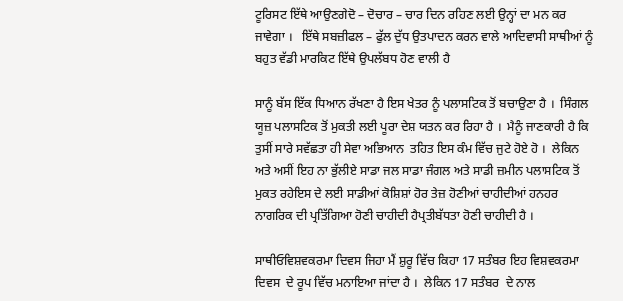ਟੂਰਿਸਟ ਇੱਥੇ ਆਉਣਗੇਦੋ – ਦੋਚਾਰ – ਚਾਰ ਦਿਨ ਰਹਿਣ ਲਈ ਉਨ੍ਹਾਂ ਦਾ ਮਨ ਕਰ ਜਾਵੇਗਾ ।   ਇੱਥੇ ਸਬਜ਼ੀਫਲ – ਫੁੱਲ ਦੁੱਧ ਉਤਪਾਦਨ ਕਰਨ ਵਾਲੇ ਆਦਿਵਾਸੀ ਸਾਥੀਆਂ ਨੂੰ ਬਹੁਤ ਵੱਡੀ ਮਾਰਕਿਟ ਇੱਥੇ ਉਪਲੱਬਧ ਹੋਣ ਵਾਲੀ ਹੈ

ਸਾਨੂੰ ਬੱਸ ਇੱਕ ਧਿਆਨ ਰੱਖਣਾ ਹੈ ਇਸ ਖੇਤਰ ਨੂੰ ਪਲਾਸਟਿਕ ਤੋਂ ਬਚਾਉਣਾ ਹੈ ।  ਸਿੰਗਲ ਯੂਜ਼ ਪਲਾਸਟਿਕ ਤੋਂ ਮੁਕਤੀ ਲਈ ਪੂਰਾ ਦੇਸ਼ ਯਤਨ ਕਰ ਰਿਹਾ ਹੈ ।  ਮੈਨੂੰ ਜਾਣਕਾਰੀ ਹੈ ਕਿ ਤੁਸੀਂ ਸਾਰੇ ਸਵੱਛਤਾ ਹੀ ਸੇਵਾ ਅਭਿਆਨ  ਤਹਿਤ ਇਸ ਕੰਮ ਵਿੱਚ ਜੁਟੇ ਹੋਏ ਹੋ ।  ਲੇਕਿਨ ਅਤੇ ਅਸੀਂ ਇਹ ਨਾ ਭੁੱਲੀਏ ਸਾਡਾ ਜਲ ਸਾਡਾ ਜੰਗਲ ਅਤੇ ਸਾਡੀ ਜ਼ਮੀਨ ਪਲਾਸਟਿਕ ਤੋਂ ਮੁਕਤ ਰਹੇਇਸ ਦੇ ਲਈ ਸਾਡੀਆਂ ਕੋਸ਼ਿਸ਼ਾਂ ਹੋਰ ਤੇਜ਼ ਹੋਣੀਆਂ ਚਾਹੀਦੀਆਂ ਹਨਹਰ ਨਾਗਰਿਕ ਦੀ ਪ੍ਰਤਿੱਗਿਆ ਹੋਣੀ ਚਾਹੀਦੀ ਹੈਪ੍ਰਤੀਬੱਧਤਾ ਹੋਣੀ ਚਾਹੀਦੀ ਹੈ ।

ਸਾਥੀਓਵਿਸ਼ਵਕਰਮਾ ਦਿਵਸ ਜਿਹਾ ਮੈਂ ਸ਼ੁਰੂ ਵਿੱਚ ਕਿਹਾ 17 ਸਤੰਬਰ ਇਹ ਵਿਸ਼ਵਕਰਮਾ ਦਿਵਸ  ਦੇ ਰੂਪ ਵਿੱਚ ਮਨਾਇਆ ਜਾਂਦਾ ਹੈ ।  ਲੇਕਿਨ 17 ਸਤੰਬਰ  ਦੇ ਨਾਲ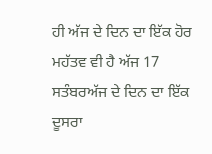ਹੀ ਅੱਜ ਦੇ ਦਿਨ ਦਾ ਇੱਕ ਹੋਰ ਮਹੱਤਵ ਵੀ ਹੈ ਅੱਜ 17 ਸਤੰਬਰਅੱਜ ਦੇ ਦਿਨ ਦਾ ਇੱਕ ਦੂਸਰਾ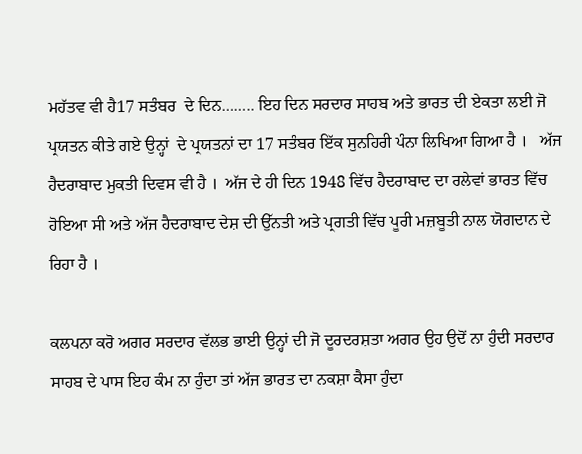ਮਹੱਤਵ ਵੀ ਹੈ17 ਸਤੰਬਰ  ਦੇ ਦਿਨ…….. ਇਹ ਦਿਨ ਸਰਦਾਰ ਸਾਹਬ ਅਤੇ ਭਾਰਤ ਦੀ ਏਕਤਾ ਲਈ ਜੋ ਪ੍ਰਯਤਨ ਕੀਤੇ ਗਏ ਉਨ੍ਹਾਂ  ਦੇ ਪ੍ਰਯਤਨਾਂ ਦਾ 17 ਸਤੰਬਰ ਇੱਕ ਸੁਨਹਿਰੀ ਪੰਨਾ ਲਿਖਿਆ ਗਿਆ ਹੈ ।   ਅੱਜ ਹੈਦਰਾਬਾਦ ਮੁਕਤੀ ਦਿਵਸ ਵੀ ਹੈ ।  ਅੱਜ ਦੇ ਹੀ ਦਿਨ 1948 ਵਿੱਚ ਹੈਦਰਾਬਾਦ ਦਾ ਰਲੇਵਾਂ ਭਾਰਤ ਵਿੱਚ ਹੋਇਆ ਸੀ ਅਤੇ ਅੱਜ ਹੈਦਰਾਬਾਦ ਦੇਸ਼ ਦੀ ਉੱਨਤੀ ਅਤੇ ਪ੍ਰਗਤੀ ਵਿੱਚ ਪੂਰੀ ਮਜ਼ਬੂਤੀ ਨਾਲ ਯੋਗਦਾਨ ਦੇ ਰਿਹਾ ਹੈ ।

ਕਲਪਨਾ ਕਰੋ ਅਗਰ ਸਰਦਾਰ ਵੱਲਭ ਭਾਈ ਉਨ੍ਹਾਂ ਦੀ ਜੋ ਦੂਰਦਰਸ਼ਤਾ ਅਗਰ ਉਹ ਉਦੋਂ ਨਾ ਹੁੰਦੀ ਸਰਦਾਰ ਸਾਹਬ ਦੇ ਪਾਸ ਇਹ ਕੰਮ ਨਾ ਹੁੰਦਾ ਤਾਂ ਅੱਜ ਭਾਰਤ ਦਾ ਨਕਸ਼ਾ ਕੈਸਾ ਹੁੰਦਾ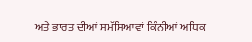ਅਤੇ ਭਾਰਤ ਦੀਆਂ ਸਮੱਸਿਆਵਾਂ ਕਿੰਨੀਆਂ ਅਧਿਕ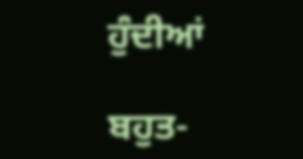ਹੁੰਦੀਆਂ

ਬਹੁਤ-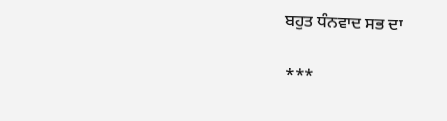ਬਹੁਤ ਧੰਨਵਾਦ ਸਭ ਦਾ

***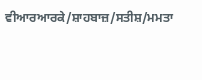ਵੀਆਰਆਰਕੇ/ਸ਼ਾਹਬਾਜ਼/ਸਤੀਸ਼/ਮਮਤਾ